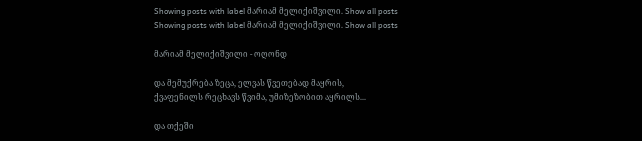Showing posts with label მარიამ მელიქიშვილი. Show all posts
Showing posts with label მარიამ მელიქიშვილი. Show all posts

მარიამ მელიქიშვილი - ოღონდ

და მემუქრება ზეცა, ელვას წვეთებად მაყრის,
ქვაფენილს რეცხავს წვიმა, უმიზეზობით აყრილს...

და თქეში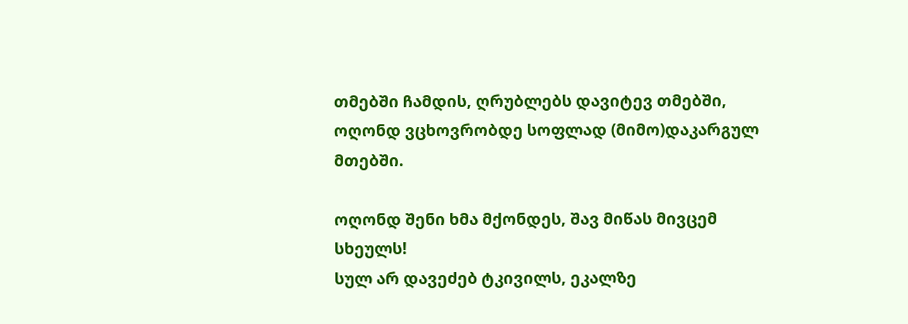თმებში ჩამდის, ღრუბლებს დავიტევ თმებში,
ოღონდ ვცხოვრობდე სოფლად (მიმო)დაკარგულ მთებში.

ოღონდ შენი ხმა მქონდეს, შავ მიწას მივცემ სხეულს!
სულ არ დავეძებ ტკივილს, ეკალზე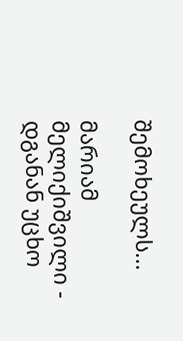შემოხეულს...

მარიამ მელიქიშვილი - დგანან უცხო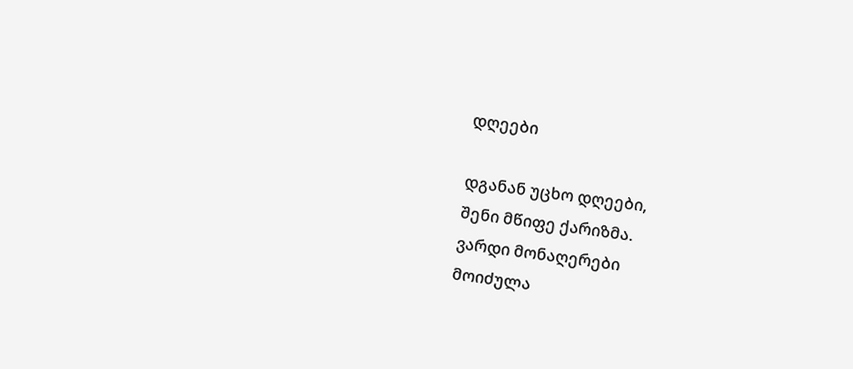დღეები

დგანან უცხო დღეები,
შენი მწიფე ქარიზმა.
ვარდი მონაღერები
მოიძულა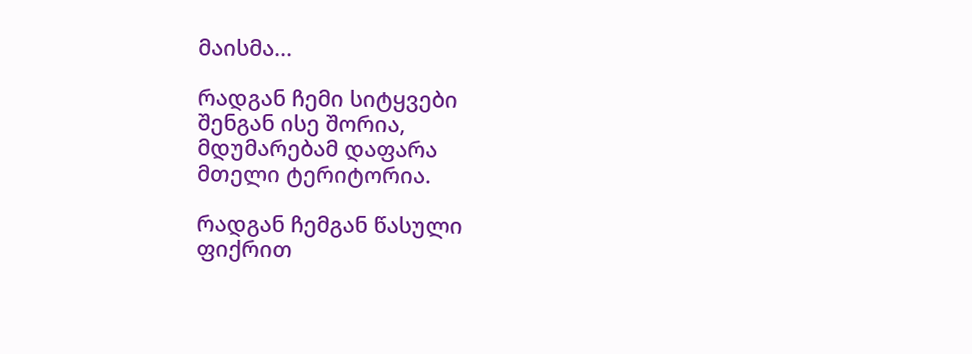მაისმა...

რადგან ჩემი სიტყვები
შენგან ისე შორია,
მდუმარებამ დაფარა
მთელი ტერიტორია.

რადგან ჩემგან წასული
ფიქრით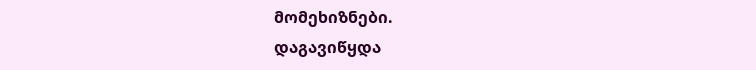მომეხიზნები.
დაგავიწყდა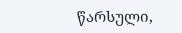წარსული,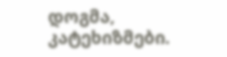დოგმა, კატეხიზმები.